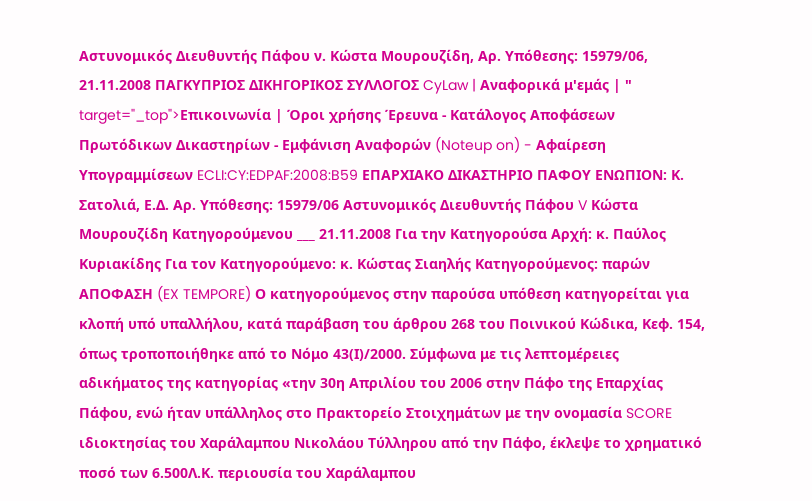Αστυνομικός Διευθυντής Πάφου ν. Κώστα Μουρουζίδη, Αρ. Υπόθεσης: 15979/06, 21.11.2008 ΠΑΓΚΥΠΡΙΟΣ ΔΙΚΗΓΟΡΙΚΟΣ ΣΥΛΛΟΓΟΣ CyLaw | Αναφορικά μ'εμάς | " target="_top">Επικοινωνία | Όροι χρήσης Έρευνα - Κατάλογος Αποφάσεων Πρωτόδικων Δικαστηρίων - Εμφάνιση Αναφορών (Noteup on) - Αφαίρεση Υπογραμμίσεων ECLI:CY:EDPAF:2008:B59 ΕΠΑΡΧΙΑΚΟ ΔΙΚΑΣΤΗΡΙΟ ΠΑΦΟΥ ΕΝΩΠΙΟΝ: Κ. Σατολιά, Ε.Δ. Αρ. Υπόθεσης: 15979/06 Αστυνομικός Διευθυντής Πάφου V Κώστα Μουρουζίδη Κατηγορούμενου ___ 21.11.2008 Για την Κατηγορούσα Αρχή: κ. Παύλος Κυριακίδης Για τον Κατηγορούμενο: κ. Κώστας Σιαηλής Κατηγορούμενος: παρών ΑΠΟΦΑΣΗ (EX TEMPORE) Ο κατηγορούμενος στην παρούσα υπόθεση κατηγορείται για κλοπή υπό υπαλλήλου, κατά παράβαση του άρθρου 268 του Ποινικού Κώδικα, Κεφ. 154, όπως τροποποιήθηκε από το Νόμο 43(Ι)/2000. Σύμφωνα με τις λεπτομέρειες αδικήματος της κατηγορίας «την 30η Απριλίου του 2006 στην Πάφο της Επαρχίας Πάφου, ενώ ήταν υπάλληλος στο Πρακτορείο Στοιχημάτων με την ονομασία SCORE ιδιοκτησίας του Χαράλαμπου Νικολάου Τύλληρου από την Πάφο, έκλεψε το χρηματικό ποσό των 6.500Λ.Κ. περιουσία του Χαράλαμπου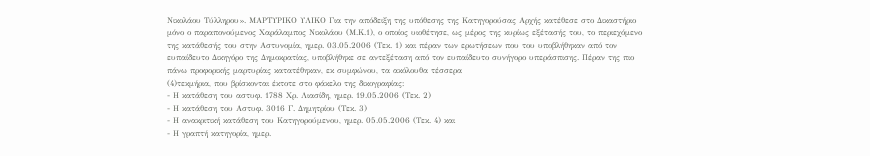Νικολάου Τύλληρου». ΜΑΡΤΥΡΙΚΟ ΥΛΙΚΟ Για την απόδειξη της υπόθεσης της Κατηγορούσας Αρχής κατέθεσε στο Δικαστήριο μόνο ο παραπονούμενος Χαράλαμπος Νικολάου (Μ.Κ.1), ο οποίος υιοθέτησε, ως μέρος της κυρίως εξέτασής του, το περιεχόμενο της κατάθεσής του στην Αστυνομία, ημερ. 03.05.2006 (Τεκ. 1) και πέραν των ερωτήσεων που του υποβλήθηκαν από τον ευπαίδευτο Δικηγόρο της Δημοκρατίας, υποβλήθηκε σε αντεξέταση από τον ευπαίδευτο συνήγορο υπεράσπισης. Πέραν της πιο πάνω προφορικής μαρτυρίας κατατέθηκαν, εκ συμφώνου, τα ακόλουθα τέσσερα
(4)τεκμήρια, που βρίσκονται έκτοτε στο φάκελο της δικογραφίας:
- Η κατάθεση του αστυφ. 1788 Χρ. Λιασίδη, ημερ. 19.05.2006 (Τεκ. 2)
- Η κατάθεση του Αστυφ. 3016 Γ. Δημητρίου (Τεκ. 3)
- Η ανακριτική κατάθεση του Κατηγορούμενου, ημερ. 05.05.2006 (Τεκ. 4) και
- Η γραπτή κατηγορία, ημερ.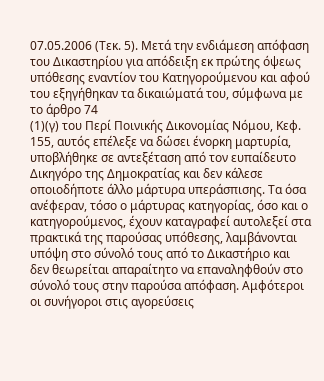07.05.2006 (Τεκ. 5). Μετά την ενδιάμεση απόφαση του Δικαστηρίου για απόδειξη εκ πρώτης όψεως υπόθεσης εναντίον του Κατηγορούμενου και αφού του εξηγήθηκαν τα δικαιώματά του, σύμφωνα με το άρθρο 74
(1)(γ) του Περί Ποινικής Δικονομίας Νόμου, Κεφ. 155, αυτός επέλεξε να δώσει ένορκη μαρτυρία, υποβλήθηκε σε αντεξέταση από τον ευπαίδευτο Δικηγόρο της Δημοκρατίας και δεν κάλεσε οποιοδήποτε άλλο μάρτυρα υπεράσπισης. Τα όσα ανέφεραν, τόσο ο μάρτυρας κατηγορίας, όσο και ο κατηγορούμενος, έχουν καταγραφεί αυτολεξεί στα πρακτικά της παρούσας υπόθεσης, λαμβάνονται υπόψη στο σύνολό τους από το Δικαστήριο και δεν θεωρείται απαραίτητο να επαναληφθούν στο σύνολό τους στην παρούσα απόφαση. Αμφότεροι οι συνήγοροι στις αγορεύσεις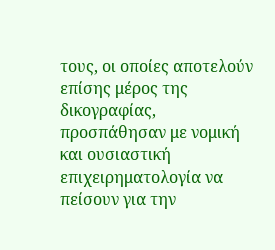τους, οι οποίες αποτελούν επίσης μέρος της δικογραφίας, προσπάθησαν με νομική και ουσιαστική επιχειρηματολογία να πείσουν για την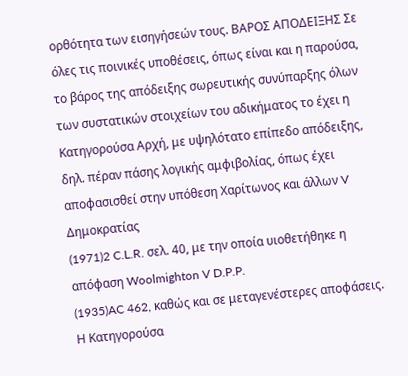ορθότητα των εισηγήσεών τους. ΒΑΡΟΣ ΑΠΟΔΕΙΞΗΣ Σε όλες τις ποινικές υποθέσεις, όπως είναι και η παρούσα, το βάρος της απόδειξης σωρευτικής συνύπαρξης όλων των συστατικών στοιχείων του αδικήματος το έχει η Κατηγορούσα Αρχή, με υψηλότατο επίπεδο απόδειξης, δηλ. πέραν πάσης λογικής αμφιβολίας, όπως έχει αποφασισθεί στην υπόθεση Χαρίτωνος και άλλων V Δημοκρατίας
(1971)2 C.L.R. σελ. 40, με την οποία υιοθετήθηκε η απόφαση Woolmighton V D.P.P.
(1935)AC 462, καθώς και σε μεταγενέστερες αποφάσεις. Η Κατηγορούσα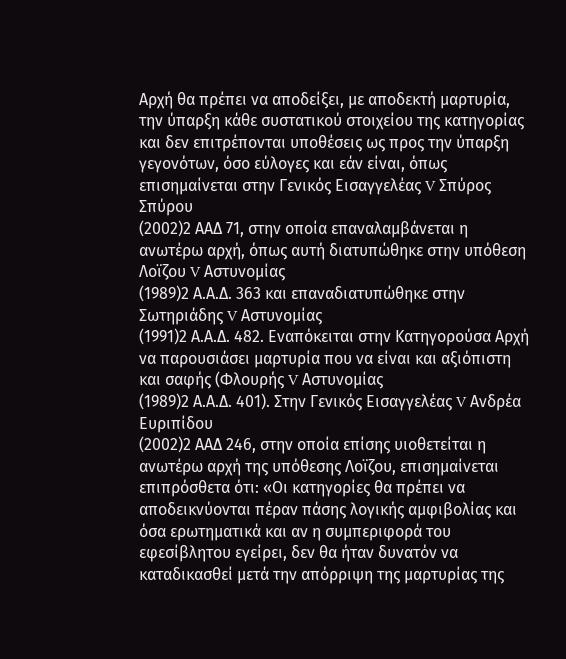Αρχή θα πρέπει να αποδείξει, με αποδεκτή μαρτυρία, την ύπαρξη κάθε συστατικού στοιχείου της κατηγορίας και δεν επιτρέπονται υποθέσεις ως προς την ύπαρξη γεγονότων, όσο εύλογες και εάν είναι, όπως επισημαίνεται στην Γενικός Εισαγγελέας V Σπύρος Σπύρου
(2002)2 ΑΑΔ 71, στην οποία επαναλαμβάνεται η ανωτέρω αρχή, όπως αυτή διατυπώθηκε στην υπόθεση Λοϊζου V Αστυνομίας
(1989)2 Α.Α.Δ. 363 και επαναδιατυπώθηκε στην Σωτηριάδης V Αστυνομίας
(1991)2 Α.Α.Δ. 482. Εναπόκειται στην Κατηγορούσα Αρχή να παρουσιάσει μαρτυρία που να είναι και αξιόπιστη και σαφής (Φλουρής V Αστυνομίας
(1989)2 Α.Α.Δ. 401). Στην Γενικός Εισαγγελέας V Ανδρέα Ευριπίδου
(2002)2 ΑΑΔ 246, στην οποία επίσης υιοθετείται η ανωτέρω αρχή της υπόθεσης Λοϊζου, επισημαίνεται επιπρόσθετα ότι: «Οι κατηγορίες θα πρέπει να αποδεικνύονται πέραν πάσης λογικής αμφιβολίας και όσα ερωτηματικά και αν η συμπεριφορά του εφεσίβλητου εγείρει, δεν θα ήταν δυνατόν να καταδικασθεί μετά την απόρριψη της μαρτυρίας της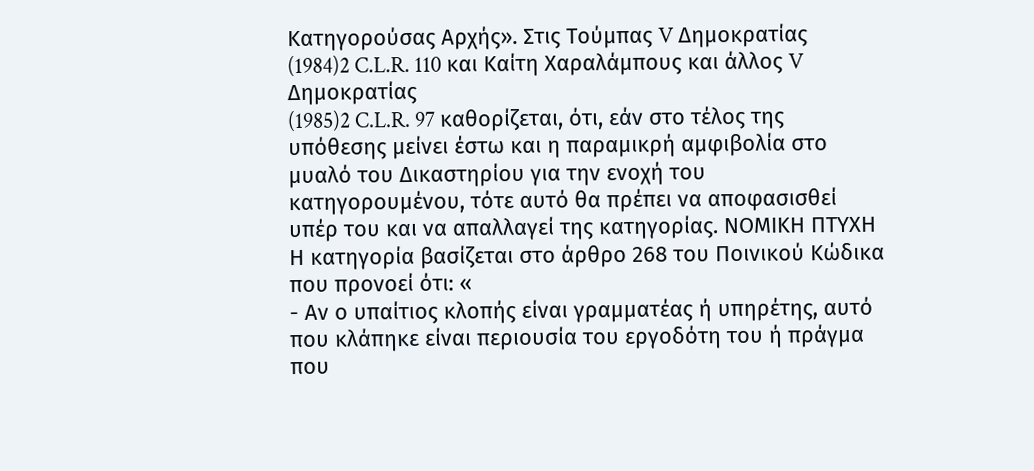Κατηγορούσας Αρχής». Στις Τούμπας V Δημοκρατίας
(1984)2 C.L.R. 110 και Καίτη Χαραλάμπους και άλλος V Δημοκρατίας
(1985)2 C.L.R. 97 καθορίζεται, ότι, εάν στο τέλος της υπόθεσης μείνει έστω και η παραμικρή αμφιβολία στο μυαλό του Δικαστηρίου για την ενοχή του κατηγορουμένου, τότε αυτό θα πρέπει να αποφασισθεί υπέρ του και να απαλλαγεί της κατηγορίας. ΝΟΜΙΚΗ ΠΤΥΧΗ Η κατηγορία βασίζεται στο άρθρο 268 του Ποινικού Κώδικα που προνοεί ότι: «
- Αν ο υπαίτιος κλοπής είναι γραμματέας ή υπηρέτης, αυτό που κλάπηκε είναι περιουσία του εργοδότη του ή πράγμα που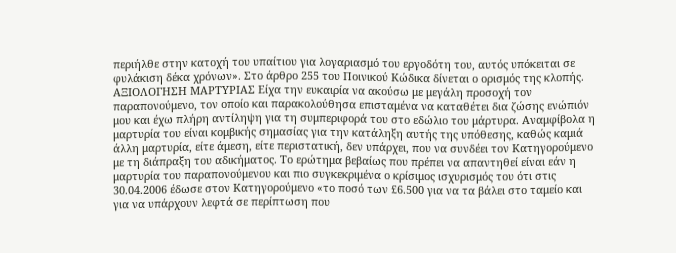περιήλθε στην κατοχή του υπαίτιου για λογαριασμό του εργοδότη του, αυτός υπόκειται σε φυλάκιση δέκα χρόνων». Στο άρθρο 255 του Ποινικού Κώδικα δίνεται ο ορισμός της κλοπής. ΑΞΙΟΛΟΓΗΣΗ ΜΑΡΤΥΡΙΑΣ Είχα την ευκαιρία να ακούσω με μεγάλη προσοχή τον παραπονούμενο, τον οποίο και παρακολούθησα επισταμένα να καταθέτει δια ζώσης ενώπιόν μου και έχω πλήρη αντίληψη για τη συμπεριφορά του στο εδώλιο του μάρτυρα. Αναμφίβολα η μαρτυρία του είναι κομβικής σημασίας για την κατάληξη αυτής της υπόθεσης, καθώς καμιά άλλη μαρτυρία, είτε άμεση, είτε περιστατική, δεν υπάρχει, που να συνδέει τον Κατηγορούμενο με τη διάπραξη του αδικήματος. Το ερώτημα βεβαίως που πρέπει να απαντηθεί είναι εάν η μαρτυρία του παραπονούμενου και πιο συγκεκριμένα ο κρίσιμος ισχυρισμός του ότι στις 30.04.2006 έδωσε στον Κατηγορούμενο «το ποσό των £6.500 για να τα βάλει στο ταμείο και για να υπάρχουν λεφτά σε περίπτωση που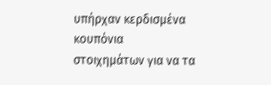υπήρχαν κερδισμένα κουπόνια στοιχημάτων για να τα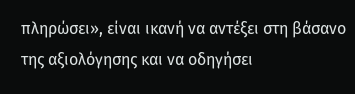πληρώσει», είναι ικανή να αντέξει στη βάσανο της αξιολόγησης και να οδηγήσει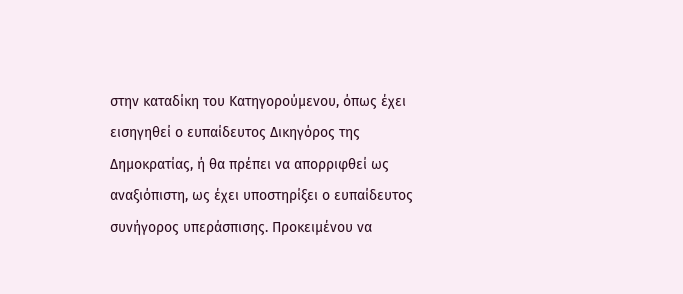στην καταδίκη του Κατηγορούμενου, όπως έχει εισηγηθεί ο ευπαίδευτος Δικηγόρος της Δημοκρατίας, ή θα πρέπει να απορριφθεί ως αναξιόπιστη, ως έχει υποστηρίξει ο ευπαίδευτος συνήγορος υπεράσπισης. Προκειμένου να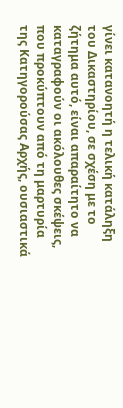γίνει κατανοητή η τελική κατάληξη του Δικαστηρίου, σε σχέση με το ζήτημα αυτό, είναι απαραίτητο να καταγραφούν οι ακόλουθες σκέψεις, που προκύπτουν από τη μαρτυρία της Κατηγορούσας Αρχής, ουσιαστικά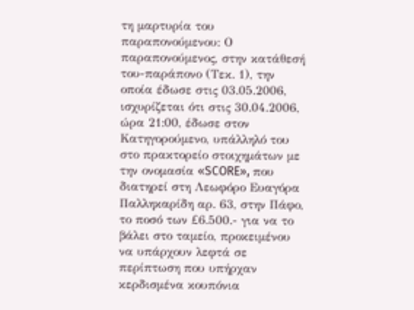τη μαρτυρία του παραπονούμενου: Ο παραπονούμενος, στην κατάθεσή του-παράπονο (Τεκ. 1), την οποία έδωσε στις 03.05.2006, ισχυρίζεται ότι στις 30.04.2006, ώρα 21:00, έδωσε στον Κατηγορούμενο, υπάλληλό του στο πρακτορείο στοιχημάτων με την ονομασία «SCORE», που διατηρεί στη Λεωφόρο Ευαγόρα Παλληκαρίδη αρ. 63, στην Πάφο, το ποσό των £6.500.- για να το βάλει στο ταμείο, προκειμένου να υπάρχουν λεφτά σε περίπτωση που υπήρχαν κερδισμένα κουπόνια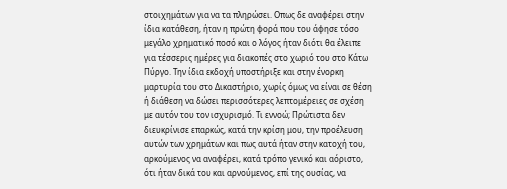στοιχημάτων για να τα πληρώσει. Οπως δε αναφέρει στην ίδια κατάθεση, ήταν η πρώτη φορά που του άφησε τόσο μεγάλο χρηματικό ποσό και ο λόγος ήταν διότι θα έλειπε για τέσσερις ημέρες για διακοπές στο χωριό του στο Κάτω Πύργο. Την ίδια εκδοχή υποστήριξε και στην ένορκη μαρτυρία του στο Δικαστήριο, χωρίς όμως να είναι σε θέση ή διάθεση να δώσει περισσότερες λεπτομέρειες σε σχέση με αυτόν του τον ισχυρισμό. Τι εννοώ; Πρώτιστα δεν διευκρίνισε επαρκώς, κατά την κρίση μου, την προέλευση αυτών των χρημάτων και πως αυτά ήταν στην κατοχή του, αρκούμενος να αναφέρει, κατά τρόπο γενικό και αόριστο, ότι ήταν δικά του και αρνούμενος, επί της ουσίας, να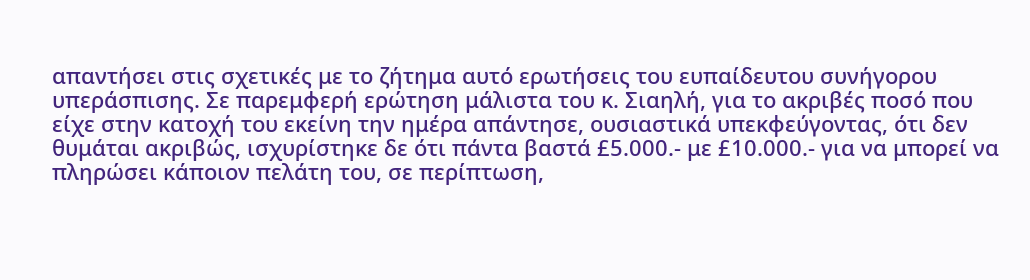απαντήσει στις σχετικές με το ζήτημα αυτό ερωτήσεις του ευπαίδευτου συνήγορου υπεράσπισης. Σε παρεμφερή ερώτηση μάλιστα του κ. Σιαηλή, για το ακριβές ποσό που είχε στην κατοχή του εκείνη την ημέρα απάντησε, ουσιαστικά υπεκφεύγοντας, ότι δεν θυμάται ακριβώς, ισχυρίστηκε δε ότι πάντα βαστά £5.000.- με £10.000.- για να μπορεί να πληρώσει κάποιον πελάτη του, σε περίπτωση,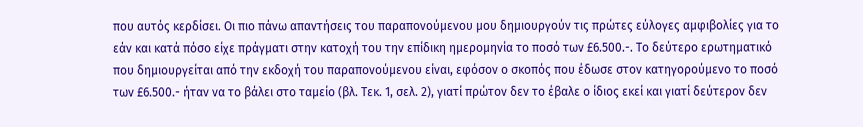που αυτός κερδίσει. Οι πιο πάνω απαντήσεις του παραπονούμενου μου δημιουργούν τις πρώτες εύλογες αμφιβολίες για το εάν και κατά πόσο είχε πράγματι στην κατοχή του την επίδικη ημερομηνία το ποσό των £6.500.-. Το δεύτερο ερωτηματικό που δημιουργείται από την εκδοχή του παραπονούμενου είναι, εφόσον ο σκοπός που έδωσε στον κατηγορούμενο το ποσό των £6.500.- ήταν να το βάλει στο ταμείο (βλ. Τεκ. 1, σελ. 2), γιατί πρώτον δεν το έβαλε ο ίδιος εκεί και γιατί δεύτερον δεν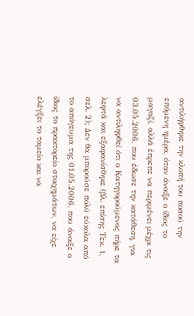αντιλήφθηκε την κλοπή του ποσού την επόμενη ημέρα, όταν άνοιξε ο ίδιος το μαγαζί, αλλά έπρεπε να περιμένει μέχρι τις 03.05.2006, που έδωσε την κατάθεση, για να αντιληφθεί ότι ο Κατηγορούμενος πήρε τα λεφτά και εξαφανίσθηκε (βλ. επίσης Τεκ. 1, σελ. 2); Δεν θα μπορούσε πολύ εύκολα από το απόγευμα της 01.05.2006, που άνοιξε ο ίδιος το πρακτορείο στοιχημάτων, να είχε ελέγξει το ταμείο και να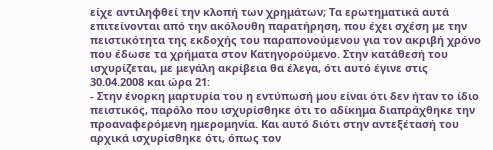είχε αντιληφθεί την κλοπή των χρημάτων; Τα ερωτηματικά αυτά επιτείνονται από την ακόλουθη παρατήρηση, που έχει σχέση με την πειστικότητα της εκδοχής του παραπονούμενου για τον ακριβή χρόνο που έδωσε τα χρήματα στον Κατηγορούμενο. Στην κατάθεσή του ισχυρίζεται, με μεγάλη ακρίβεια θα έλεγα, ότι αυτό έγινε στις 30.04.2008 και ώρα 21:
- Στην ένορκη μαρτυρία του η εντύπωσή μου είναι ότι δεν ήταν το ίδιο πειστικός, παρόλο που ισχυρίσθηκε ότι το αδίκημα διαπράχθηκε την προαναφερόμενη ημερομηνία. Και αυτό διότι στην αντεξέτασή του αρχικά ισχυρίσθηκε ότι, όπως τον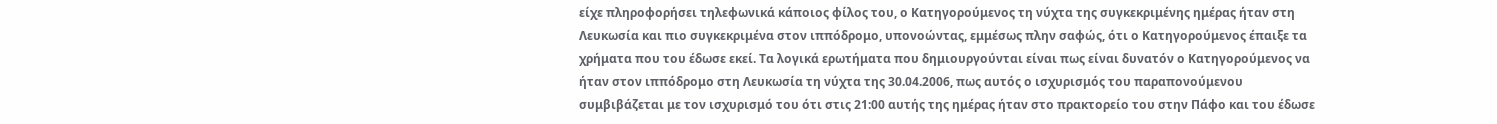είχε πληροφορήσει τηλεφωνικά κάποιος φίλος του, ο Κατηγορούμενος τη νύχτα της συγκεκριμένης ημέρας ήταν στη Λευκωσία και πιο συγκεκριμένα στον ιππόδρομο, υπονοώντας, εμμέσως πλην σαφώς, ότι ο Κατηγορούμενος έπαιξε τα χρήματα που του έδωσε εκεί. Τα λογικά ερωτήματα που δημιουργούνται είναι πως είναι δυνατόν ο Κατηγορούμενος να ήταν στον ιππόδρομο στη Λευκωσία τη νύχτα της 30.04.2006, πως αυτός ο ισχυρισμός του παραπονούμενου συμβιβάζεται με τον ισχυρισμό του ότι στις 21:00 αυτής της ημέρας ήταν στο πρακτορείο του στην Πάφο και του έδωσε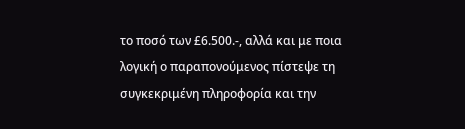το ποσό των £6.500.-, αλλά και με ποια λογική ο παραπονούμενος πίστεψε τη συγκεκριμένη πληροφορία και την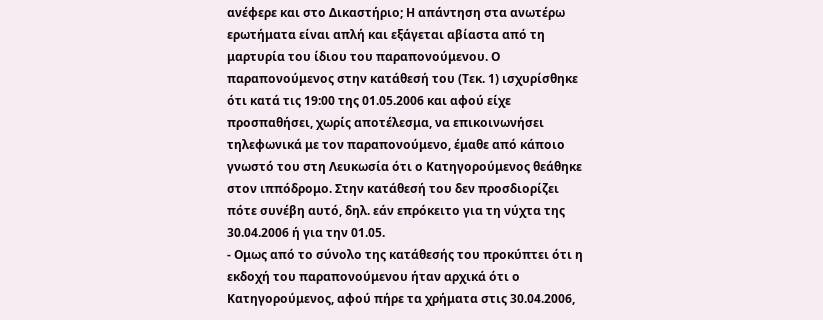ανέφερε και στο Δικαστήριο; Η απάντηση στα ανωτέρω ερωτήματα είναι απλή και εξάγεται αβίαστα από τη μαρτυρία του ίδιου του παραπονούμενου. Ο παραπονούμενος στην κατάθεσή του (Τεκ. 1) ισχυρίσθηκε ότι κατά τις 19:00 της 01.05.2006 και αφού είχε προσπαθήσει, χωρίς αποτέλεσμα, να επικοινωνήσει τηλεφωνικά με τον παραπονούμενο, έμαθε από κάποιο γνωστό του στη Λευκωσία ότι ο Κατηγορούμενος θεάθηκε στον ιππόδρομο. Στην κατάθεσή του δεν προσδιορίζει πότε συνέβη αυτό, δηλ. εάν επρόκειτο για τη νύχτα της 30.04.2006 ή για την 01.05.
- Ομως από το σύνολο της κατάθεσής του προκύπτει ότι η εκδοχή του παραπονούμενου ήταν αρχικά ότι ο Κατηγορούμενος, αφού πήρε τα χρήματα στις 30.04.2006,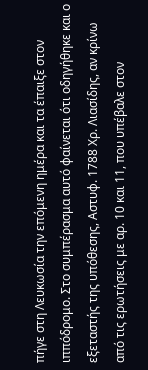πήγε στη Λευκωσία την επόμενη ημέρα και τα έπαιξε στον ιππόδρομο. Στο συμπέρασμα αυτό φαίνεται ότι οδηγήθηκε και ο εξεταστής της υπόθεσης, Αστυφ. 1788 Χρ. Λιασίδης, αν κρίνω από τις ερωτήσεις με αρ. 10 και 11, που υπέβαλε στον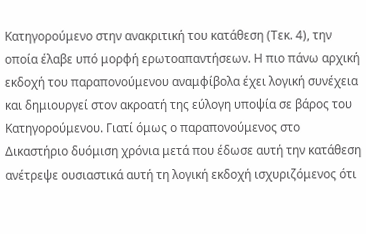Κατηγορούμενο στην ανακριτική του κατάθεση (Τεκ. 4), την οποία έλαβε υπό μορφή ερωτοαπαντήσεων. Η πιο πάνω αρχική εκδοχή του παραπονούμενου αναμφίβολα έχει λογική συνέχεια και δημιουργεί στον ακροατή της εύλογη υποψία σε βάρος του Κατηγορούμενου. Γιατί όμως ο παραπονούμενος στο Δικαστήριο δυόμιση χρόνια μετά που έδωσε αυτή την κατάθεση ανέτρεψε ουσιαστικά αυτή τη λογική εκδοχή ισχυριζόμενος ότι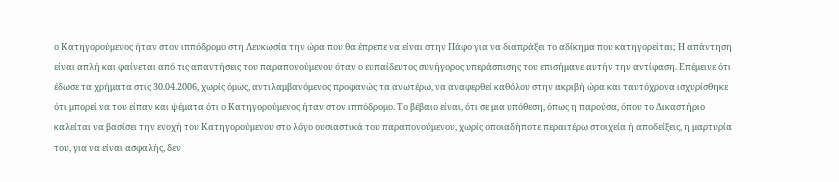ο Κατηγορούμενος ήταν στον ιππόδρομο στη Λευκωσία την ώρα που θα έπρεπε να είναι στην Πάφο για να διαπράξει το αδίκημα που κατηγορείται; Η απάντηση είναι απλή και φαίνεται από τις απαντήσεις του παραπονούμενου όταν ο ευπαίδευτος συνήγορος υπεράσπισης του επισήμανε αυτήν την αντίφαση. Επέμεινε ότι έδωσε τα χρήματα στις 30.04.2006, χωρίς όμως, αντιλαμβανόμενος προφανώς τα ανωτέρω, να αναφερθεί καθόλου στην ακριβή ώρα και ταυτόχρονα ισχυρίσθηκε ότι μπορεί να του είπαν και ψέματα ότι ο Κατηγορούμενος ήταν στον ιππόδρομο. Το βέβαιο είναι, ότι σε μια υπόθεση, όπως η παρούσα, όπου το Δικαστήριο καλείται να βασίσει την ενοχή του Κατηγορούμενου στο λόγο ουσιαστικά του παραπονούμενου, χωρίς οποιαδήποτε περαιτέρω στοιχεία ή αποδείξεις, η μαρτυρία του, για να είναι ασφαλής, δεν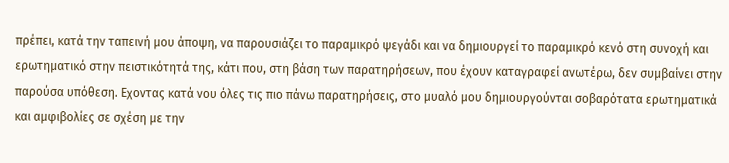πρέπει, κατά την ταπεινή μου άποψη, να παρουσιάζει το παραμικρό ψεγάδι και να δημιουργεί το παραμικρό κενό στη συνοχή και ερωτηματικό στην πειστικότητά της, κάτι που, στη βάση των παρατηρήσεων, που έχουν καταγραφεί ανωτέρω, δεν συμβαίνει στην παρούσα υπόθεση. Εχοντας κατά νου όλες τις πιο πάνω παρατηρήσεις, στο μυαλό μου δημιουργούνται σοβαρότατα ερωτηματικά και αμφιβολίες σε σχέση με την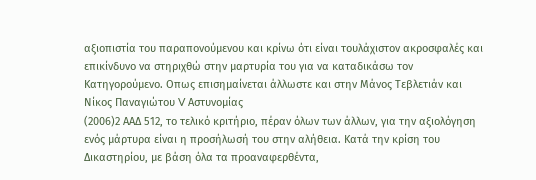αξιοπιστία του παραπονούμενου και κρίνω ότι είναι τουλάχιστον ακροσφαλές και επικίνδυνο να στηριχθώ στην μαρτυρία του για να καταδικάσω τον Κατηγορούμενο. Οπως επισημαίνεται άλλωστε και στην Μάνος Τεβλετιάν και Νίκος Παναγιώτου V Αστυνομίας
(2006)2 ΑΑΔ 512, το τελικό κριτήριο, πέραν όλων των άλλων, για την αξιολόγηση ενός μάρτυρα είναι η προσήλωσή του στην αλήθεια. Κατά την κρίση του Δικαστηρίου, με βάση όλα τα προαναφερθέντα,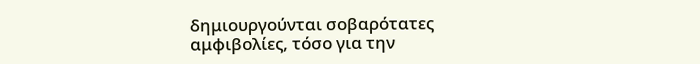δημιουργούνται σοβαρότατες αμφιβολίες, τόσο για την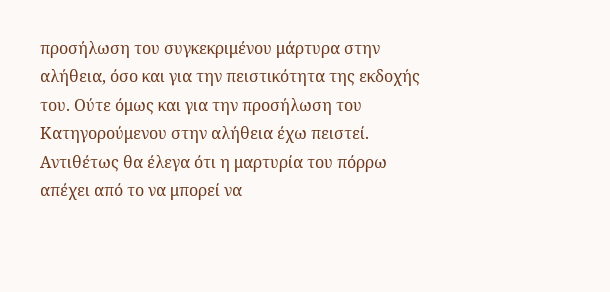προσήλωση του συγκεκριμένου μάρτυρα στην αλήθεια, όσο και για την πειστικότητα της εκδοχής του. Ούτε όμως και για την προσήλωση του Κατηγορούμενου στην αλήθεια έχω πειστεί. Αντιθέτως θα έλεγα ότι η μαρτυρία του πόρρω απέχει από το να μπορεί να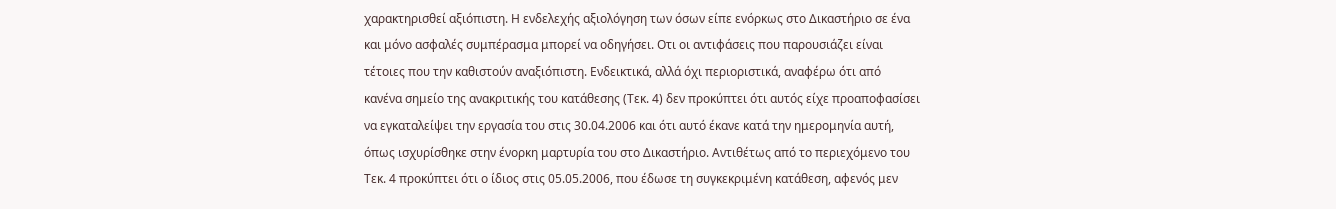χαρακτηρισθεί αξιόπιστη. Η ενδελεχής αξιολόγηση των όσων είπε ενόρκως στο Δικαστήριο σε ένα και μόνο ασφαλές συμπέρασμα μπορεί να οδηγήσει. Οτι οι αντιφάσεις που παρουσιάζει είναι τέτοιες που την καθιστούν αναξιόπιστη. Ενδεικτικά, αλλά όχι περιοριστικά, αναφέρω ότι από κανένα σημείο της ανακριτικής του κατάθεσης (Τεκ. 4) δεν προκύπτει ότι αυτός είχε προαποφασίσει να εγκαταλείψει την εργασία του στις 30.04.2006 και ότι αυτό έκανε κατά την ημερομηνία αυτή, όπως ισχυρίσθηκε στην ένορκη μαρτυρία του στο Δικαστήριο. Αντιθέτως από το περιεχόμενο του Τεκ. 4 προκύπτει ότι ο ίδιος στις 05.05.2006, που έδωσε τη συγκεκριμένη κατάθεση, αφενός μεν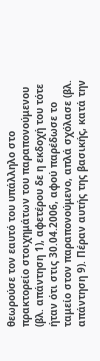θεωρούσε τον εαυτό του υπάλληλο στο πρακτορείο στοιχημάτων του παραπονούμενου (βλ. απάντηση 1), αφετέρου δε η εκδοχή του τότε ήταν ότι στις 30.04.2006, αφού παρέδωσε το ταμείο στον παραπονούμενο, απλά σχόλασε (βλ. απάντηση 9). Πέραν αυτής της βασικής, κατά την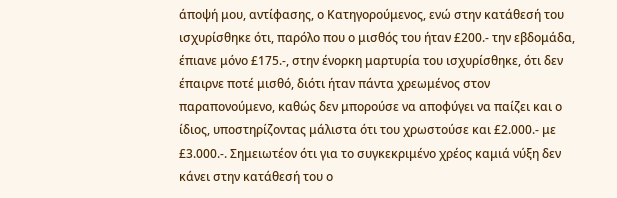άποψή μου, αντίφασης, ο Κατηγορούμενος, ενώ στην κατάθεσή του ισχυρίσθηκε ότι, παρόλο που ο μισθός του ήταν £200.- την εβδομάδα, έπιανε μόνο £175.-, στην ένορκη μαρτυρία του ισχυρίσθηκε, ότι δεν έπαιρνε ποτέ μισθό, διότι ήταν πάντα χρεωμένος στον παραπονούμενο, καθώς δεν μπορούσε να αποφύγει να παίζει και ο ίδιος, υποστηρίζοντας μάλιστα ότι του χρωστούσε και £2.000.- με £3.000.-. Σημειωτέον ότι για το συγκεκριμένο χρέος καμιά νύξη δεν κάνει στην κατάθεσή του ο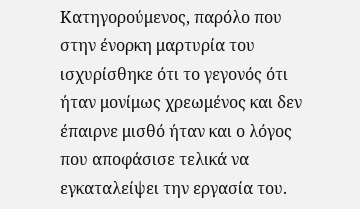Κατηγορούμενος, παρόλο που στην ένορκη μαρτυρία του ισχυρίσθηκε ότι το γεγονός ότι ήταν μονίμως χρεωμένος και δεν έπαιρνε μισθό ήταν και ο λόγος που αποφάσισε τελικά να εγκαταλείψει την εργασία του.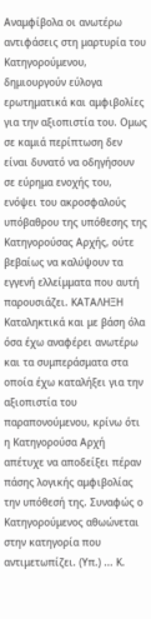Αναμφίβολα οι ανωτέρω αντιφάσεις στη μαρτυρία του Κατηγορούμενου, δημιουργούν εύλογα ερωτηματικά και αμφιβολίες για την αξιοπιστία του. Ομως σε καμιά περίπτωση δεν είναι δυνατό να οδηγήσουν σε εύρημα ενοχής του, ενόψει του ακροσφαλούς υπόβαθρου της υπόθεσης της Κατηγορούσας Αρχής, ούτε βεβαίως να καλύψουν τα εγγενή ελλείμματα που αυτή παρουσιάζει. ΚΑΤΑΛΗΞΗ Καταληκτικά και με βάση όλα όσα έχω αναφέρει ανωτέρω και τα συμπεράσματα στα οποία έχω καταλήξει για την αξιοπιστία του παραπονούμενου, κρίνω ότι η Κατηγορούσα Αρχή απέτυχε να αποδείξει πέραν πάσης λογικής αμφιβολίας την υπόθεσή της. Συναφώς ο Κατηγορούμενος αθωώνεται στην κατηγορία που αντιμετωπίζει. (Υπ.) ... Κ.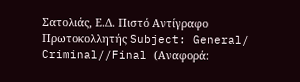Σατολιάς, Ε.Δ. Πιστό Αντίγραφο Πρωτοκολλητής Subject: General/ Criminal//Final (Αναφορά: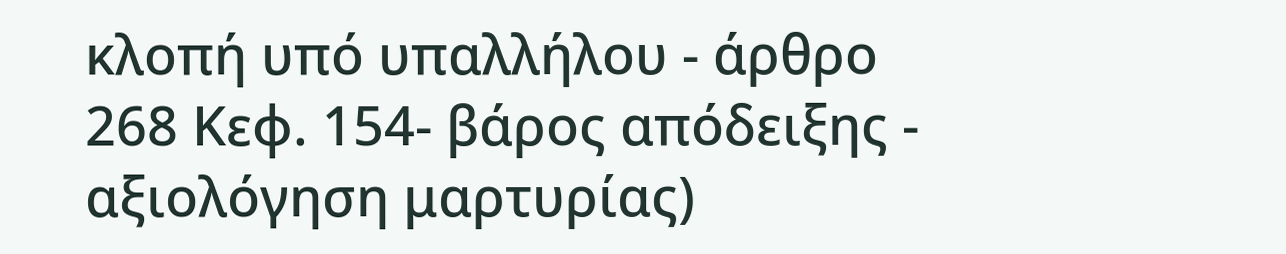κλοπή υπό υπαλλήλου - άρθρο 268 Κεφ. 154- βάρος απόδειξης - αξιολόγηση μαρτυρίας)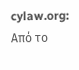cylaw.org: Από το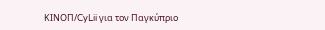ΚΙΝOΠ/CyLii για τον Παγκύπριο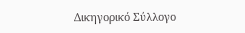Δικηγορικό Σύλλογο